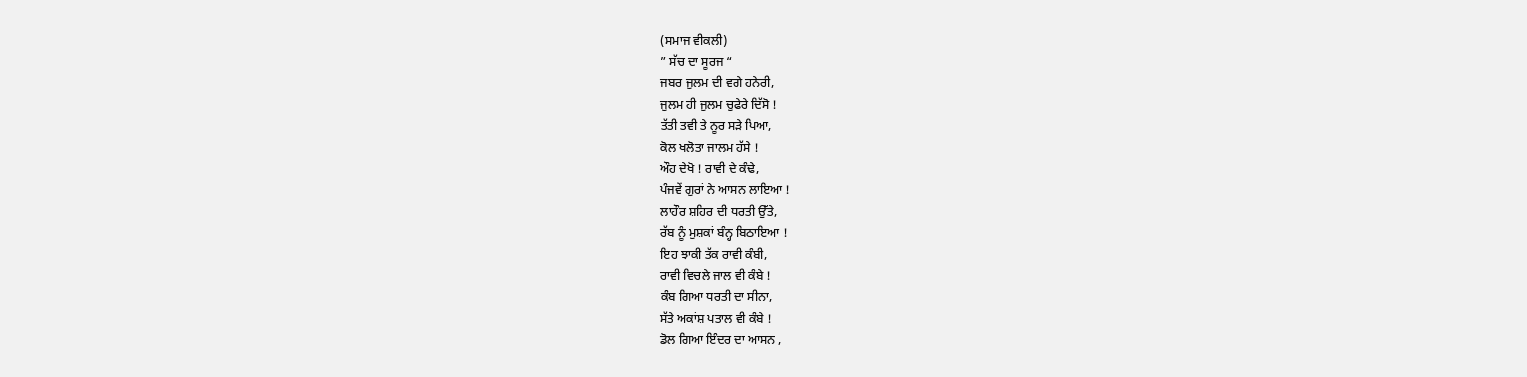(ਸਮਾਜ ਵੀਕਲੀ)
” ਸੱਚ ਦਾ ਸੂਰਜ “
ਜਬਰ ਜੁਲਮ ਦੀ ਵਗੇ ਹਨੇਰੀ,
ਜੁਲਮ ਹੀ ਜੁਲਮ ਚੁਫੇਰੇ ਦਿੱਸੋ !
ਤੱਤੀ ਤਵੀ ਤੇ ਨੂਰ ਸੜੇ ਪਿਆ,
ਕੋਲ ਖਲੋਤਾ ਜਾਲਮ ਹੱਸੇ !
ਔਹ ਦੇਖੋ ! ਰਾਵੀ ਦੇ ਕੰਢੇ,
ਪੰਜਵੇਂ ਗੁਰਾਂ ਨੇ ਆਸਨ ਲਾਇਆ !
ਲਾਹੌਰ ਸ਼ਹਿਰ ਦੀ ਧਰਤੀ ਉੱਤੇ,
ਰੱਬ ਨੂੰ ਮੁਸ਼ਕਾਂ ਬੰਨ੍ਹ ਬਿਠਾਇਆ !
ਇਹ ਝਾਕੀ ਤੱਕ ਰਾਵੀ ਕੰਬੀ,
ਰਾਵੀ ਵਿਚਲੇ ਜਾਲ ਵੀ ਕੰਬੇ !
ਕੰਬ ਗਿਆ ਧਰਤੀ ਦਾ ਸੀਨਾ,
ਸੱਤੇ ਅਕਾਂਸ਼ ਪਤਾਲ ਵੀ ਕੰਬੇ !
ਡੋਲ ਗਿਆ ਇੰਦਰ ਦਾ ਆਸਨ ,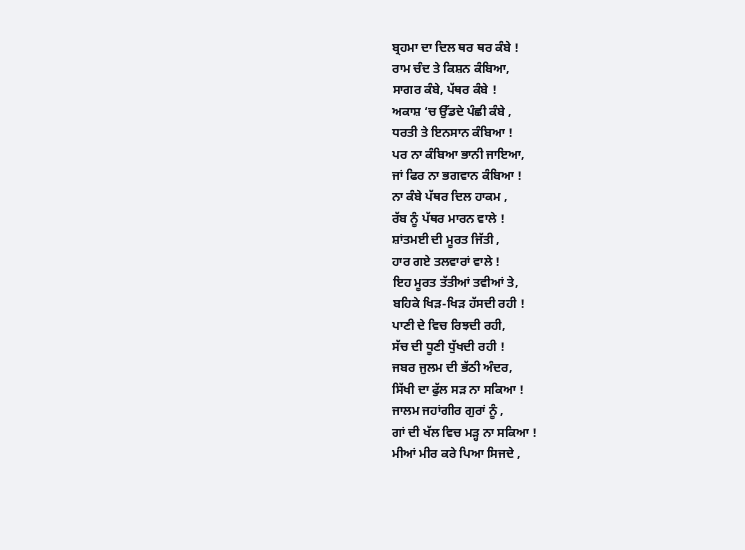ਬ੍ਰਹਮਾ ਦਾ ਦਿਲ ਥਰ ਥਰ ਕੰਬੇ !
ਰਾਮ ਚੰਦ ਤੇ ਕਿਸ਼ਨ ਕੰਬਿਆ,
ਸਾਗਰ ਕੰਬੇ, ਪੱਥਰ ਕੰਬੇ !
ਅਕਾਸ਼ ‘ਚ ਉੱਡਦੇ ਪੰਛੀ ਕੰਬੇ ,
ਧਰਤੀ ਤੇ ਇਨਸਾਨ ਕੰਬਿਆ !
ਪਰ ਨਾ ਕੰਬਿਆ ਭਾਨੀ ਜਾਇਆ,
ਜਾਂ ਫਿਰ ਨਾ ਭਗਵਾਨ ਕੰਬਿਆ !
ਨਾ ਕੰਬੇ ਪੱਥਰ ਦਿਲ ਹਾਕਮ ,
ਰੱਬ ਨੂੰ ਪੱਥਰ ਮਾਰਨ ਵਾਲੇ !
ਸ਼ਾਂਤਮਈ ਦੀ ਮੂਰਤ ਜਿੱਤੀ ,
ਹਾਰ ਗਏ ਤਲਵਾਰਾਂ ਵਾਲੇ !
ਇਹ ਮੂਰਤ ਤੱਤੀਆਂ ਤਵੀਆਂ ਤੇ,
ਬਹਿਕੇ ਖਿੜ-ਖਿੜ ਹੱਸਦੀ ਰਹੀ !
ਪਾਣੀ ਦੇ ਵਿਚ ਰਿਝਦੀ ਰਹੀ,
ਸੱਚ ਦੀ ਧੂਣੀ ਧੁੱਖਦੀ ਰਹੀ !
ਜਬਰ ਜੁਲਮ ਦੀ ਭੱਠੀ ਅੰਦਰ,
ਸਿੱਖੀ ਦਾ ਫੁੱਲ ਸੜ ਨਾ ਸਕਿਆ !
ਜਾਲਮ ਜਹਾਂਗੀਰ ਗੁਰਾਂ ਨੂੰ ,
ਗਾਂ ਦੀ ਖੱਲ ਵਿਚ ਮੜ੍ਹ ਨਾ ਸਕਿਆ !
ਮੀਆਂ ਮੀਰ ਕਰੇ ਪਿਆ ਸਿਜਦੇ ,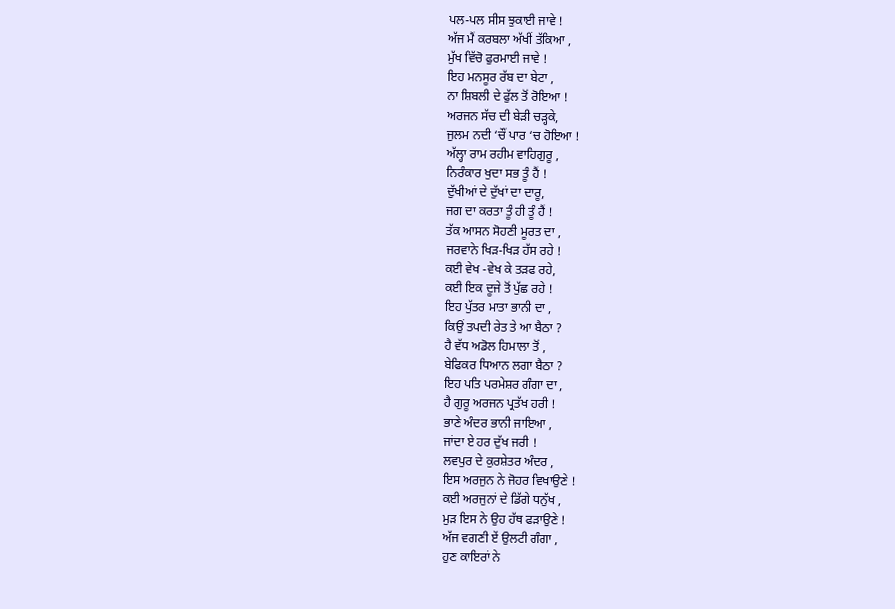ਪਲ-ਪਲ ਸੀਸ ਝੁਕਾਈ ਜਾਵੇ !
ਅੱਜ ਮੈਂ ਕਰਬਲਾ ਅੱਖੀਂ ਤੱਕਿਆ ,
ਮੁੱਖ ਵਿੱਚੋ ਫੁਰਮਾਈ ਜਾਵੇ !
ਇਹ ਮਨਸੂਰ ਰੱਬ ਦਾ ਬੇਟਾ ,
ਨਾ ਸ਼ਿਬਲੀ ਦੇ ਫੁੱਲ ਤੋਂ ਰੋਇਆ !
ਅਰਜਨ ਸੱਚ ਦੀ ਬੇੜੀ ਚੜ੍ਹਕੇ,
ਜੁਲਮ ਨਦੀ ‘ਚੌਂ ਪਾਰ ‘ਚ ਹੋਇਆ !
ਅੱਲ੍ਹਾ ਰਾਮ ਰਹੀਮ ਵਾਹਿਗੁਰੂ ,
ਨਿਰੰਕਾਰ ਖੁਦਾ ਸਭ ਤੂੰ ਹੈਂ !
ਦੁੱਖੀਆਂ ਦੇ ਦੁੱਖਾਂ ਦਾ ਦਾਰੂ,
ਜਗ ਦਾ ਕਰਤਾ ਤੂੰ ਹੀ ਤੂੰ ਹੈਂ !
ਤੱਕ ਆਸਨ ਸੋਹਣੀ ਮੂਰਤ ਦਾ ,
ਜਰਵਾਨੇ ਖਿੜ-ਖਿੜ ਹੱਸ ਰਹੇ !
ਕਈ ਵੇਖ -ਵੇਖ ਕੇ ਤੜਫ ਰਹੇ,
ਕਈ ਇਕ ਦੂਜੇ ਤੋਂ ਪੁੱਛ ਰਹੇ !
ਇਹ ਪੁੱਤਰ ਮਾਤਾ ਭਾਨੀ ਦਾ ,
ਕਿਉਂ ਤਪਦੀ ਰੇਤ ਤੇ ਆ ਬੈਠਾ ?
ਹੈ ਵੱਧ ਅਡੋਲ ਹਿਮਾਲਾ ਤੋਂ ,
ਬੇਫਿਕਰ ਧਿਆਨ ਲਗਾ ਬੈਠਾ ?
ਇਹ ਪਤਿ ਪਰਮੇਸ਼ਰ ਗੰਗਾ ਦਾ ,
ਹੈ ਗੁਰੂ ਅਰਜਨ ਪ੍ਰਤੱਖ ਹਰੀ !
ਭਾਣੇ ਅੰਦਰ ਭਾਨੀ ਜਾਇਆ ,
ਜਾਂਦਾ ਏ ਹਰ ਦੁੱਖ ਜਰੀ !
ਲਵਪੁਰ ਦੇ ਕੁਰਸ਼ੇਤਰ ਅੰਦਰ ,
ਇਸ ਅਰਜੁਨ ਨੇ ਜੋਹਰ ਵਿਖਾਉਣੇ !
ਕਈ ਅਰਜੁਨਾਂ ਦੇ ਡਿੱਗੇ ਧਨੁੱਖ ,
ਮੁੜ ਇਸ ਨੇ ਉਹ ਹੱਥ ਫੜਾਉਣੇ !
ਅੱਜ ਵਗਣੀ ਏਂ ਉਲਟੀ ਗੰਗਾ ,
ਹੁਣ ਕਾਇਰਾਂ ਨੇ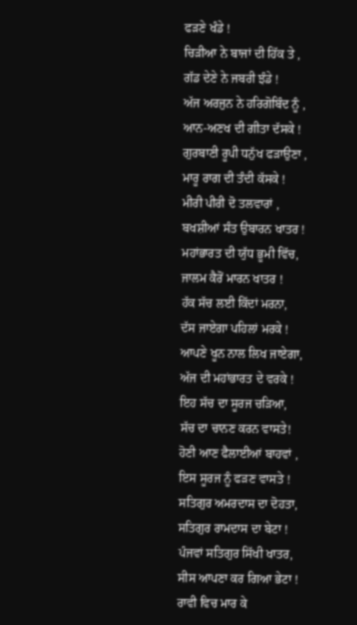ਫੜਣੇ ਖੰਡੇ !
ਚਿੜੀਆ ਨੇ ਬਾਜਾਂ ਦੀ ਹਿੱਕ ਤੇ ,
ਗੱਡ ਦੇਣੇ ਨੇ ਜਬਰੀ ਝੰਡੇ !
ਅੱਜ ਅਰਜੁਨ ਨੇ ਹਰਿਗੋਬਿੰਦ ਨੂੰ ,
ਆਨ-ਅਣਖ ਦੀ ਗੀਤਾ ਦੱਸਕੇ !
ਗੁਰਬਾਣੀ ਰੂਪੀ ਧਨੁੱਖ ਫੜਾਉਣਾ ,
ਮਾਰੂ ਰਾਗ ਦੀ ਤੰਦੀ ਕੱਸਕੇ !
ਮੀਰੀ ਪੀਰੀ ਦੋ ਤਲਵਾਰਾਂ ,
ਬਖਸ਼ੀਆਂ ਸੰਤ ਉਬਾਰਨ ਖਾਤਰ !
ਮਹਾਂਭਾਰਤ ਦੀ ਯੁੱਧ ਭੂਮੀ ਵਿੱਚ,
ਜਾਲਮ ਕੈਰੋਂ ਮਾਰਨ ਖਾਤਰ !
ਹੱਕ ਸੱਚ ਲਈ ਕਿੱਦਾਂ ਮਰਨਾ,
ਦੱਸ ਜਾਏਗਾ ਪਹਿਲਾਂ ਮਰਕੇ !
ਆਪਣੇ ਖੂਨ ਨਾਲ ਲਿਖ ਜਾਏਗਾ,
ਅੱਜ ਦੀ ਮਹਾਂਭਾਰਤ ਦੇ ਵਰਕੇ !
ਇਹ ਸੱਚ ਦਾ ਸੂਰਜ ਚੜਿਆ,
ਸੱਚ ਦਾ ਚਾਨਣ ਕਰਨ ਵਾਸਤੇ!
ਹੋਣੀ ਆਣ ਫੈਲਾਈਆਂ ਬਾਹਵਾਂ ,
ਇਸ ਸੂਰਜ ਨੂੰ ਫੜਣ ਵਾਸਤੇ !
ਸਤਿਗੁਰ ਅਮਰਦਾਸ ਦਾ ਦੋਹਤਾ,
ਸਤਿਗੁਰ ਰਾਮਦਾਸ ਦਾ ਬੇਟਾ !
ਪੰਜਵਾਂ ਸਤਿਗੁਰ ਸਿੱਖੀ ਖਾਤਰ,
ਸੀਸ ਆਪਣਾ ਕਰ ਗਿਆ ਭੇਟਾ !
ਰਾਵੀ ਵਿਚ ਮਾਰ ਕੇ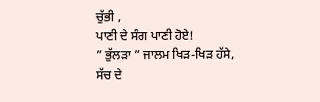ਚੁੱਭੀ ,
ਪਾਣੀ ਦੇ ਸੰਗ ਪਾਣੀ ਹੋਏ!
” ਭੁੱਲੜਾ ” ਜਾਲਮ ਖਿੜ-ਖਿੜ ਹੱਸੇ,
ਸੱਚ ਦੇ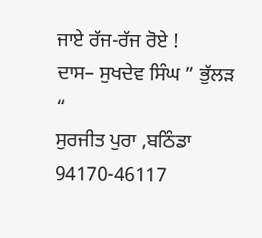ਜਾਏ ਰੱਜ-ਰੱਜ ਰੋਏ !
ਦਾਸ– ਸੁਖਦੇਵ ਸਿੰਘ ” ਭੁੱਲੜ “
ਸੁਰਜੀਤ ਪੁਰਾ ,ਬਠਿੰਡਾ
94170-46117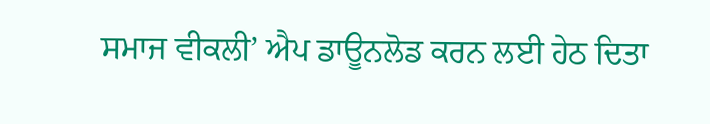ਸਮਾਜ ਵੀਕਲੀ’ ਐਪ ਡਾਊਨਲੋਡ ਕਰਨ ਲਈ ਹੇਠ ਦਿਤਾ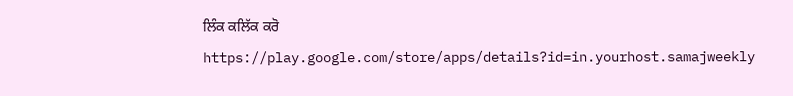ਲਿੰਕ ਕਲਿੱਕ ਕਰੋ
https://play.google.com/store/apps/details?id=in.yourhost.samajweekly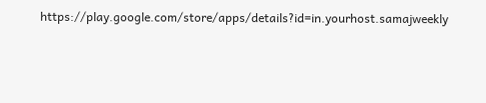https://play.google.com/store/apps/details?id=in.yourhost.samajweekly